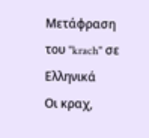Μετάφραση του "krach" σε Ελληνικά
Οι κραχ,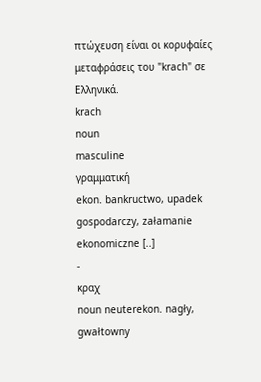πτώχευση είναι οι κορυφαίες μεταφράσεις του "krach" σε Ελληνικά.
krach
noun
masculine
γραμματική
ekon. bankructwo, upadek gospodarczy, załamanie ekonomiczne [..]
-
κραχ
noun neuterekon. nagły, gwałtowny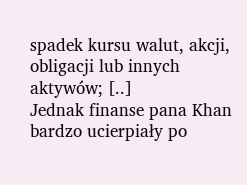spadek kursu walut, akcji, obligacji lub innych aktywów; [..]
Jednak finanse pana Khan bardzo ucierpiały po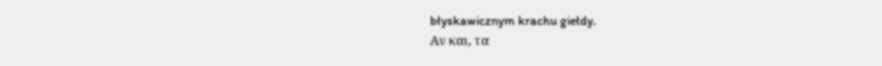błyskawicznym krachu giełdy.
Αν και, τα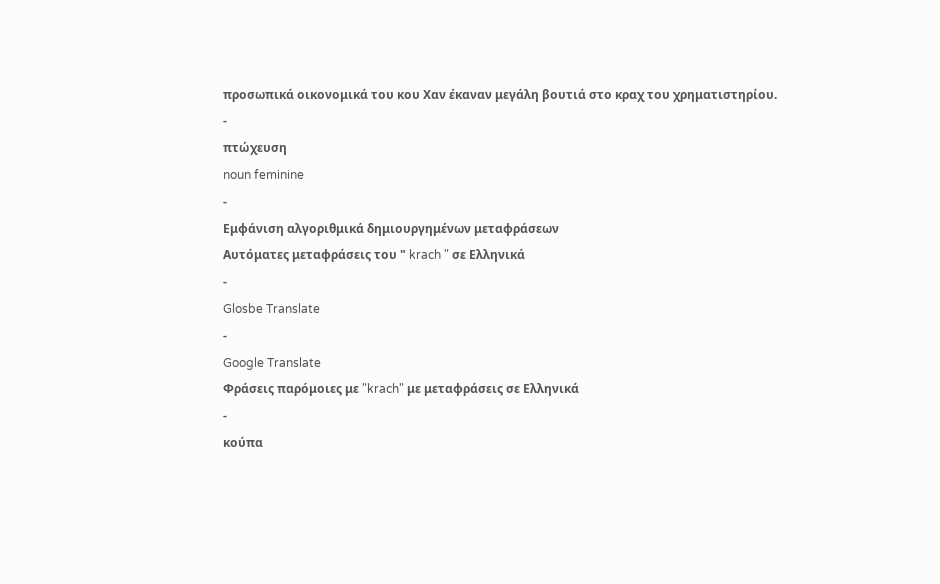προσωπικά οικονομικά του κου Χαν έκαναν μεγάλη βουτιά στο κραχ του χρηματιστηρίου.
-
πτώχευση
noun feminine
-
Εμφάνιση αλγοριθμικά δημιουργημένων μεταφράσεων
Αυτόματες μεταφράσεις του " krach " σε Ελληνικά
-
Glosbe Translate
-
Google Translate
Φράσεις παρόμοιες με "krach" με μεταφράσεις σε Ελληνικά
-
κούπα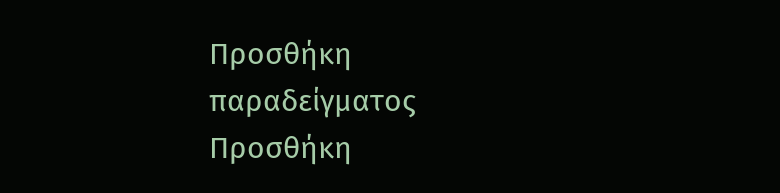Προσθήκη παραδείγματος
Προσθήκη